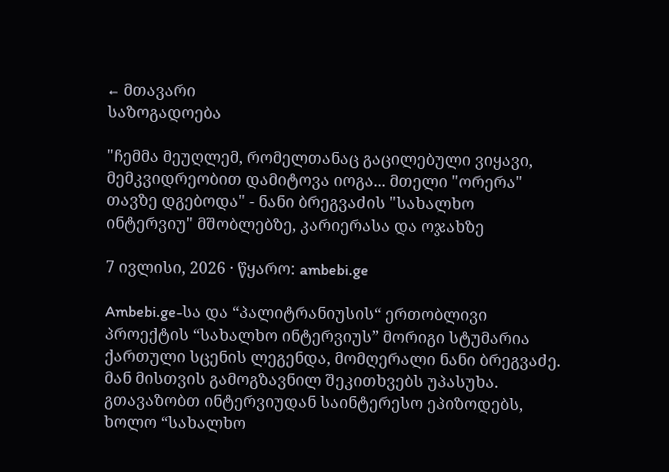← მთავარი
საზოგადოება

"ჩემმა მეუღლემ, რომელთანაც გაცილებული ვიყავი, მემკვიდრეობით დამიტოვა იოგა... მთელი "ორერა" თავზე დგებოდა" - ნანი ბრეგვაძის "სახალხო ინტერვიუ" მშობლებზე, კარიერასა და ოჯახზე

7 ივლისი, 2026 · წყარო: ambebi.ge

Ambebi.ge-სა და “პალიტრანიუსის“ ერთობლივი პროექტის “სახალხო ინტერვიუს” მორიგი სტუმარია ქართული სცენის ლეგენდა, მომღერალი ნანი ბრეგვაძე. მან მისთვის გამოგზავნილ შეკითხვებს უპასუხა. გთავაზობთ ინტერვიუდან საინტერესო ეპიზოდებს, ხოლო “სახალხო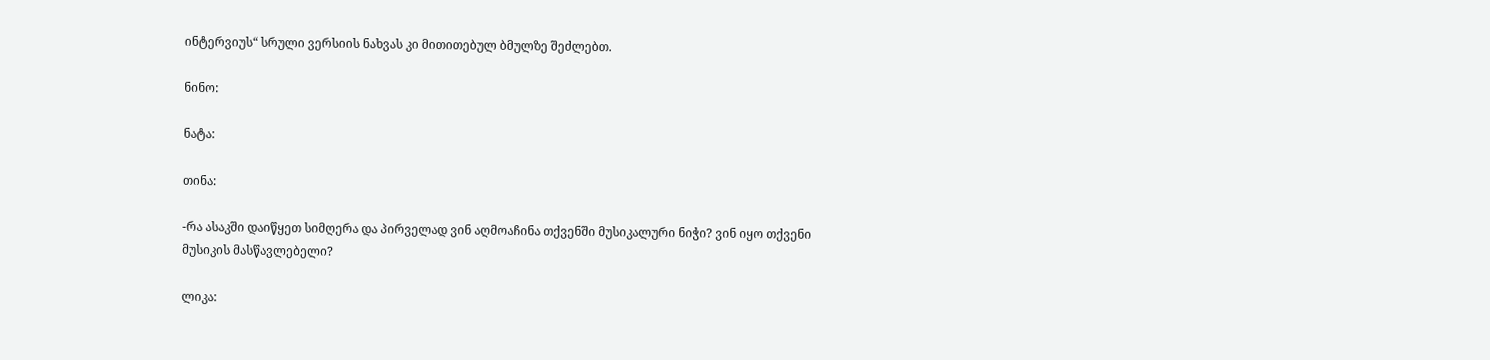ინტერვიუს“ სრული ვერსიის ნახვას კი მითითებულ ბმულზე შეძლებთ.

ნინო:

ნატა:

თინა:

-რა ასაკში დაიწყეთ სიმღერა და პირველად ვინ აღმოაჩინა თქვენში მუსიკალური ნიჭი? ვინ იყო თქვენი მუსიკის მასწავლებელი?

ლიკა: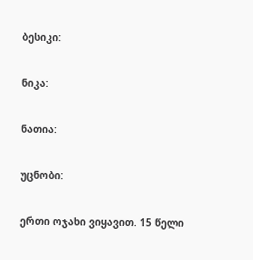ბესიკი:

ნიკა:

ნათია:

უცნობი:

ერთი ოჯახი ვიყავით. 15 წელი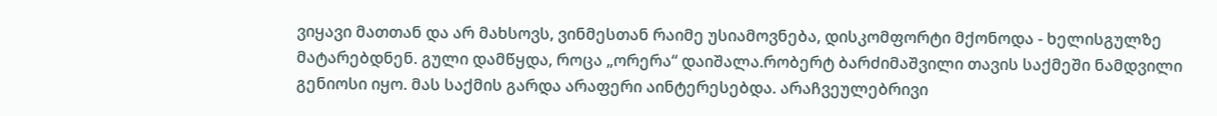ვიყავი მათთან და არ მახსოვს, ვინმესთან რაიმე უსიამოვნება, დისკომფორტი მქონოდა - ხელისგულზე მატარებდნენ. გული დამწყდა, როცა „ორერა“ დაიშალა.რობერტ ბარძიმაშვილი თავის საქმეში ნამდვილი გენიოსი იყო. მას საქმის გარდა არაფერი აინტერესებდა. არაჩვეულებრივი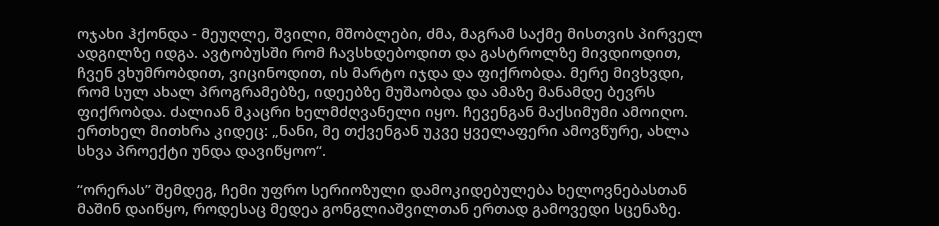ოჯახი ჰქონდა - მეუღლე, შვილი, მშობლები, ძმა, მაგრამ საქმე მისთვის პირველ ადგილზე იდგა. ავტობუსში რომ ჩავსხდებოდით და გასტროლზე მივდიოდით, ჩვენ ვხუმრობდით, ვიცინოდით, ის მარტო იჯდა და ფიქრობდა. მერე მივხვდი, რომ სულ ახალ პროგრამებზე, იდეებზე მუშაობდა და ამაზე მანამდე ბევრს ფიქრობდა. ძალიან მკაცრი ხელმძღვანელი იყო. ჩევენგან მაქსიმუმი ამოიღო. ერთხელ მითხრა კიდეც: „ნანი, მე თქვენგან უკვე ყველაფერი ამოვწურე, ახლა სხვა პროექტი უნდა დავიწყოო“.

“ორერას” შემდეგ, ჩემი უფრო სერიოზული დამოკიდებულება ხელოვნებასთან მაშინ დაიწყო, როდესაც მედეა გონგლიაშვილთან ერთად გამოვედი სცენაზე.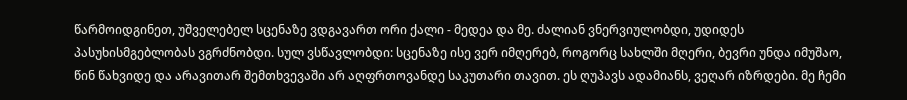წარმოიდგინეთ, უშველებელ სცენაზე ვდგავართ ორი ქალი - მედეა და მე. ძალიან ვნერვიულობდი, უდიდეს პასუხისმგებლობას ვგრძნობდი. სულ ვსწავლობდი: სცენაზე ისე ვერ იმღერებ, როგორც სახლში მღერი, ბევრი უნდა იმუშაო, წინ წახვიდე და არავითარ შემთხვევაში არ აღფრთოვანდე საკუთარი თავით. ეს ღუპავს ადამიანს, ვეღარ იზრდები. მე ჩემი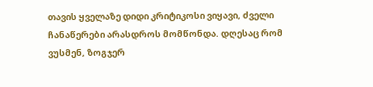თავის ყველაზე დიდი კრიტიკოსი ვიყავი, ძველი ჩანაწერები არასდროს მომწონდა. დღესაც რომ ვუსმენ, ზოგჯერ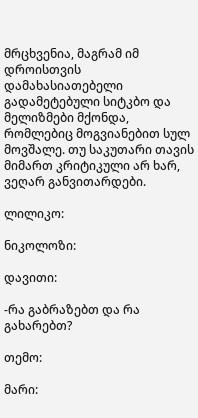მრცხვენია, მაგრამ იმ დროისთვის დამახასიათებელი გადამეტებული სიტკბო და მელიზმები მქონდა, რომლებიც მოგვიანებით სულ მოვშალე. თუ საკუთარი თავის მიმართ კრიტიკული არ ხარ, ვეღარ განვითარდები.

ლილიკო:

ნიკოლოზი:

დავითი:

-რა გაბრაზებთ და რა გახარებთ?

თემო:

მარი: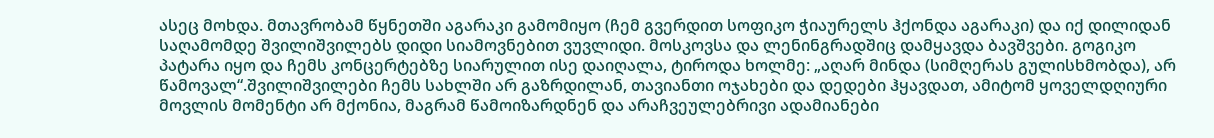ასეც მოხდა. მთავრობამ წყნეთში აგარაკი გამომიყო (ჩემ გვერდით სოფიკო ჭიაურელს ჰქონდა აგარაკი) და იქ დილიდან საღამომდე შვილიშვილებს დიდი სიამოვნებით ვუვლიდი. მოსკოვსა და ლენინგრადშიც დამყავდა ბავშვები. გოგიკო პატარა იყო და ჩემს კონცერტებზე სიარულით ისე დაიღალა, ტიროდა ხოლმე: „აღარ მინდა (სიმღერას გულისხმობდა), არ წამოვალ“.შვილიშვილები ჩემს სახლში არ გაზრდილან, თავიანთი ოჯახები და დედები ჰყავდათ, ამიტომ ყოველდღიური მოვლის მომენტი არ მქონია, მაგრამ წამოიზარდნენ და არაჩვეულებრივი ადამიანები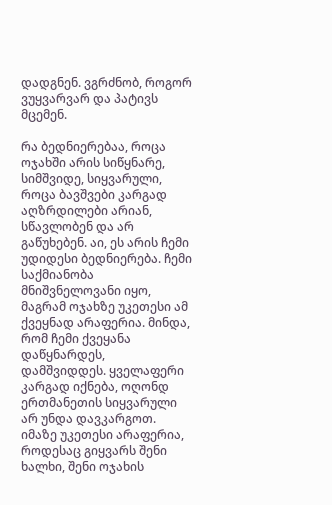დადგნენ. ვგრძნობ, როგორ ვუყვარვარ და პატივს მცემენ.

რა ბედნიერებაა, როცა ოჯახში არის სიწყნარე, სიმშვიდე, სიყვარული, როცა ბავშვები კარგად აღზრდილები არიან, სწავლობენ და არ გაწუხებენ. აი, ეს არის ჩემი უდიდესი ბედნიერება. ჩემი საქმიანობა მნიშვნელოვანი იყო, მაგრამ ოჯახზე უკეთესი ამ ქვეყნად არაფერია. მინდა, რომ ჩემი ქვეყანა დაწყნარდეს, დამშვიდდეს. ყველაფერი კარგად იქნება, ოღონდ ერთმანეთის სიყვარული არ უნდა დავკარგოთ. იმაზე უკეთესი არაფერია, როდესაც გიყვარს შენი ხალხი, შენი ოჯახის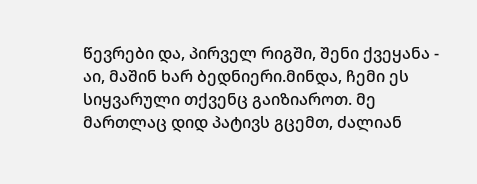წევრები და, პირველ რიგში, შენი ქვეყანა - აი, მაშინ ხარ ბედნიერი.მინდა, ჩემი ეს სიყვარული თქვენც გაიზიაროთ. მე მართლაც დიდ პატივს გცემთ, ძალიან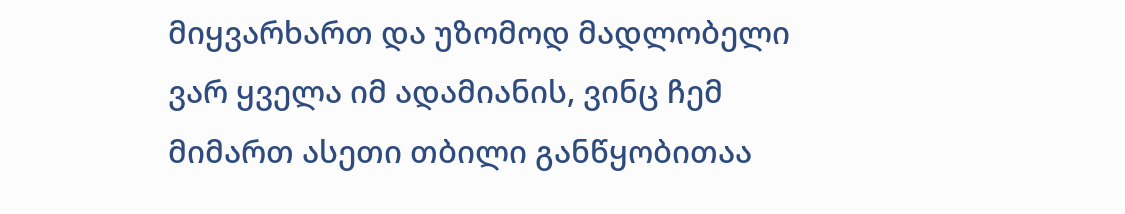მიყვარხართ და უზომოდ მადლობელი ვარ ყველა იმ ადამიანის, ვინც ჩემ მიმართ ასეთი თბილი განწყობითაა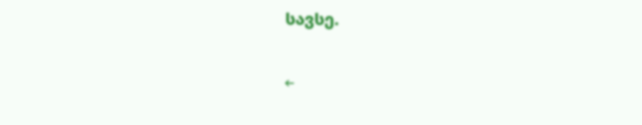სავსე.

←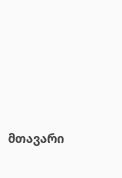მთავარი